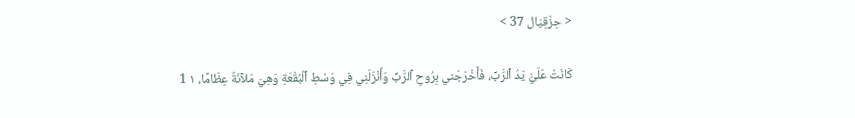< حِزْقِيَال 37 >

كَانَتْ عَلَيَّ يَدُ ٱلرَّبِّ، فَأَخْرَجَني بِرُوحِ ٱلرَّبِّ وَأَنْزَلَنِي فِي وَسْطِ ٱلْبُقْعَةِ وَهِيَ مَلآنَةٌ عِظَامًا، ١ 1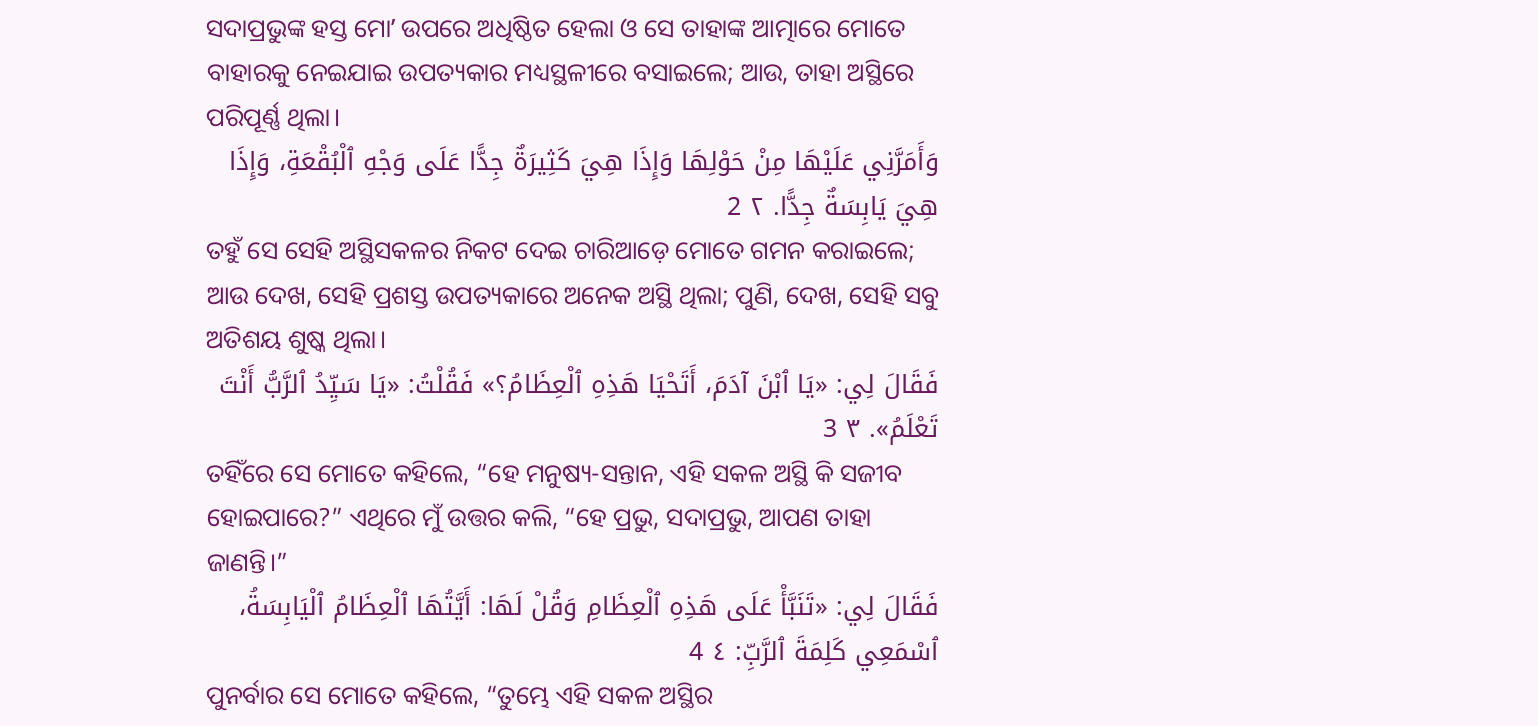ସଦାପ୍ରଭୁଙ୍କ ହସ୍ତ ମୋʼ ଉପରେ ଅଧିଷ୍ଠିତ ହେଲା ଓ ସେ ତାହାଙ୍କ ଆତ୍ମାରେ ମୋତେ ବାହାରକୁ ନେଇଯାଇ ଉପତ୍ୟକାର ମଧ୍ୟସ୍ଥଳୀରେ ବସାଇଲେ; ଆଉ, ତାହା ଅସ୍ଥିରେ ପରିପୂର୍ଣ୍ଣ ଥିଲା।
وَأَمَرَّنِي عَلَيْهَا مِنْ حَوْلِهَا وَإِذَا هِيَ كَثِيرَةٌ جِدًّا عَلَى وَجْهِ ٱلْبُقْعَةِ، وَإِذَا هِيَ يَابِسَةٌ جِدًّا. ٢ 2
ତହୁଁ ସେ ସେହି ଅସ୍ଥିସକଳର ନିକଟ ଦେଇ ଚାରିଆଡ଼େ ମୋତେ ଗମନ କରାଇଲେ; ଆଉ ଦେଖ, ସେହି ପ୍ରଶସ୍ତ ଉପତ୍ୟକାରେ ଅନେକ ଅସ୍ଥି ଥିଲା; ପୁଣି, ଦେଖ, ସେହି ସବୁ ଅତିଶୟ ଶୁଷ୍କ ଥିଲା।
فَقَالَ لِي: «يَا ٱبْنَ آدَمَ، أَتَحْيَا هَذِهِ ٱلْعِظَامُ؟» فَقُلْتُ: «يَا سَيِّدُ ٱلرَّبُّ أَنْتَ تَعْلَمُ». ٣ 3
ତହିଁରେ ସେ ମୋତେ କହିଲେ, “ହେ ମନୁଷ୍ୟ-ସନ୍ତାନ, ଏହି ସକଳ ଅସ୍ଥି କି ସଜୀବ ହୋଇପାରେ?” ଏଥିରେ ମୁଁ ଉତ୍ତର କଲି, “ହେ ପ୍ରଭୁ, ସଦାପ୍ରଭୁ, ଆପଣ ତାହା ଜାଣନ୍ତି।”
فَقَالَ لِي: «تَنَبَّأْ عَلَى هَذِهِ ٱلْعِظَامِ وَقُلْ لَهَا: أَيَّتُهَا ٱلْعِظَامُ ٱلْيَابِسَةُ، ٱسْمَعِي كَلِمَةَ ٱلرَّبِّ: ٤ 4
ପୁନର୍ବାର ସେ ମୋତେ କହିଲେ, “ତୁମ୍ଭେ ଏହି ସକଳ ଅସ୍ଥିର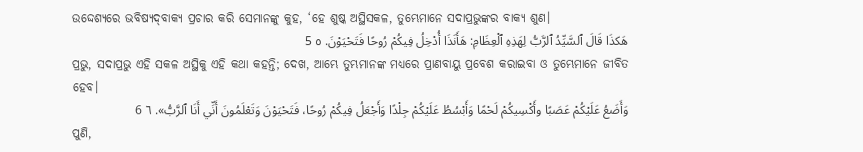ଉଦ୍ଦେଶ୍ୟରେ ଭବିଷ୍ୟଦ୍‍ବାକ୍ୟ ପ୍ରଚାର କରି ସେମାନଙ୍କୁ କୁହ, ‘ହେ ଶୁଷ୍କ ଅସ୍ଥିସକଳ, ତୁମ୍ଭେମାନେ ସଦାପ୍ରଭୁଙ୍କର ବାକ୍ୟ ଶୁଣ।
هَكذَا قَالَ ٱلسَّيِّدُ ٱلرَّبُّ لِهَذِهِ ٱلْعِظَامِ: هَأَنَذَا أُدْخِلُ فِيكُمْ رُوحًا فَتَحْيَوْنَ. ٥ 5
ପ୍ରଭୁ, ସଦାପ୍ରଭୁ ଏହି ସକଳ ଅସ୍ଥିକୁ ଏହି କଥା କହନ୍ତି; ଦେଖ, ଆମ୍ଭେ ତୁମ୍ଭମାନଙ୍କ ମଧ୍ୟରେ ପ୍ରାଣବାୟୁ ପ୍ରବେଶ କରାଇବା ଓ ତୁମ୍ଭେମାନେ ଜୀବିତ ହେବ।
وَأَضَعُ عَلَيْكُمْ عَصَبًا وأَكْسِيكُمْ لَحْمًا وَأَبْسُطُ عَلَيْكُمْ جِلْدًا وَأَجْعَلُ فِيكُمْ رُوحًا، فَتَحْيَوْنَ وَتَعْلَمُونَ أَنِّي أَنَا ٱلرَّبُّ». ٦ 6
ପୁଣି,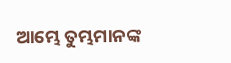ଆମ୍ଭେ ତୁମ୍ଭମାନଙ୍କ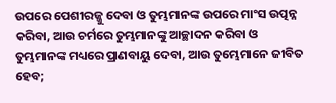ଉପରେ ପେଶୀରଜ୍ଜୁ ଦେବା ଓ ତୁମ୍ଭମାନଙ୍କ ଉପରେ ମାଂସ ଉତ୍ପନ୍ନ କରିବା, ଆଉ ଚର୍ମରେ ତୁମ୍ଭମାନଙ୍କୁ ଆଚ୍ଛାଦନ କରିବା ଓ ତୁମ୍ଭମାନଙ୍କ ମଧ୍ୟରେ ପ୍ରାଣବାୟୁ ଦେବା, ଆଉ ତୁମ୍ଭେମାନେ ଜୀବିତ ହେବ;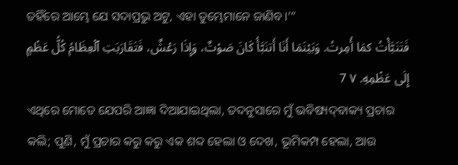ତହିଁରେ ଆମ୍ଭେ ଯେ ସଦାପ୍ରଭୁ ଅଟୁ, ଏହା ତୁମ୍ଭେମାନେ ଜାଣିବ।’”
فَتَنَبَّأْتُ كمَا أُمِرتُ. وَبَيْنَمَا أَنَا أَتنَبَّأُ كَانَ صَوْتٌ، وَإِذَا رَعْشٌ، فَتَقَارَبَتِ ٱلْعِظَامُ كُلُّ عَظْمٍ إِلَى عَظْمِهِ. ٧ 7
ଏଥିରେ ମୋତେ ଯେପରି ଆଜ୍ଞା ଦିଆଯାଇଥିଲା, ତଦନୁସାରେ ମୁଁ ଭବିଷ୍ୟଦ୍‍ବାକ୍ୟ ପ୍ରଚାର କଲି; ପୁଣି, ମୁଁ ପ୍ରଚାର କରୁ କରୁ ଏକ ଶବ୍ଦ ହେଲା ଓ ଦେଖ, ଭୂମିକମ୍ପ ହେଲା, ଆଉ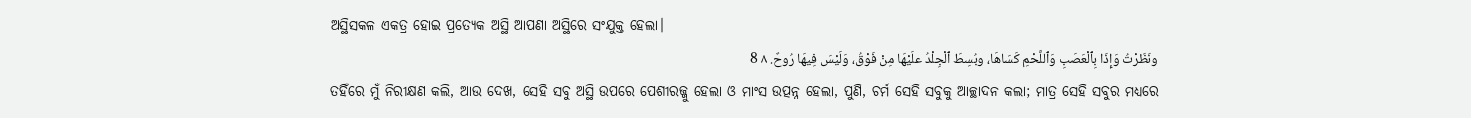ଅସ୍ଥିସକଳ ଏକତ୍ର ହୋଇ ପ୍ରତ୍ୟେକ ଅସ୍ଥି ଆପଣା ଅସ୍ଥିରେ ସଂଯୁକ୍ତ ହେଲା।
ونَظَرْتُ وَإِذَا بِٱلْعَصَبِ وَٱللَّحْمِ كَسَاهَا، وبُسِطَ ٱلْجِلْدُ علَيْهَا مِنْ فَوْقُ، وَلَيْسَ فِيهَا رُوحٌ. ٨ 8
ତହିଁରେ ମୁଁ ନିରୀକ୍ଷଣ କଲି, ଆଉ ଦେଖ, ସେହି ସବୁ ଅସ୍ଥି ଉପରେ ପେଶୀରଜ୍ଜୁ ହେଲା ଓ ମାଂସ ଉତ୍ପନ୍ନ ହେଲା, ପୁଣି, ଚର୍ମ ସେହି ସବୁକୁ ଆଚ୍ଛାଦନ କଲା; ମାତ୍ର ସେହି ସବୁର ମଧ୍ୟରେ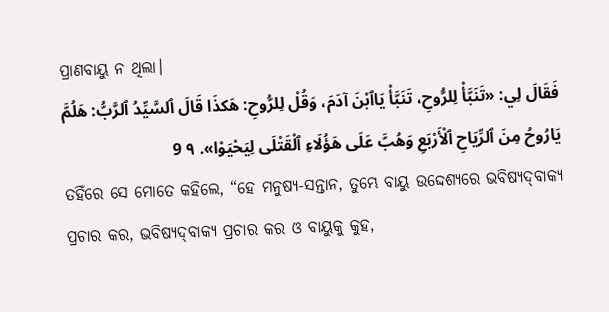ପ୍ରାଣବାୟୁ ନ ଥିଲା।
فَقَالَ لِي: «تَنَبَّأْ لِلرُّوحِ، تَنَبَّأْ يَاٱبْنَ آدَمَ، وَقُلْ لِلرُّوحِ: هَكذَا قَالَ ٱلسَّيِّدُ ٱلرَّبُّ: هَلُمَّ يَارُوحُ مِنَ ٱلرِّيَاحِ ٱلْأَرْبَعِ وَهُبَّ عَلَى هَؤُلَاءِ ٱلْقَتْلَى لِيَحْيَوْا». ٩ 9
ତହିଁରେ ସେ ମୋତେ କହିଲେ, “ହେ ମନୁଷ୍ୟ-ସନ୍ତାନ, ତୁମ୍ଭେ ବାୟୁ ଉଦ୍ଦେଶ୍ୟରେ ଭବିଷ୍ୟଦ୍‍ବାକ୍ୟ ପ୍ରଚାର କର, ଭବିଷ୍ୟଦ୍‍ବାକ୍ୟ ପ୍ରଚାର କର ଓ ବାୟୁକୁ କୁହ,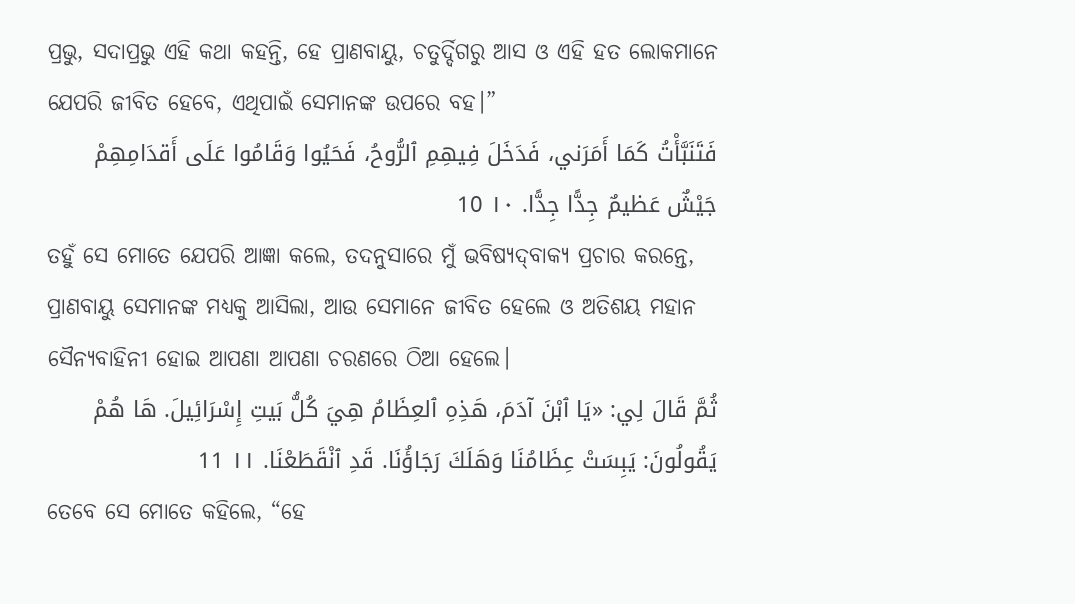ପ୍ରଭୁ, ସଦାପ୍ରଭୁ ଏହି କଥା କହନ୍ତି, ହେ ପ୍ରାଣବାୟୁ, ଚତୁର୍ଦ୍ଦିଗରୁ ଆସ ଓ ଏହି ହତ ଲୋକମାନେ ଯେପରି ଜୀବିତ ହେବେ, ଏଥିପାଇଁ ସେମାନଙ୍କ ଉପରେ ବହ।”
فَتَنَبَّأْتُ كَمَا أَمَرَني، فَدَخَلَ فِيهِمِ ٱلرُّوحُ، فَحَيُوا وَقَامُوا عَلَى أَقدَامِهِمْ جَيْشٌ عَظيمٌ جِدًّا جِدًّا. ١٠ 10
ତହୁଁ ସେ ମୋତେ ଯେପରି ଆଜ୍ଞା କଲେ, ତଦନୁସାରେ ମୁଁ ଭବିଷ୍ୟଦ୍‍ବାକ୍ୟ ପ୍ରଚାର କରନ୍ତେ, ପ୍ରାଣବାୟୁ ସେମାନଙ୍କ ମଧ୍ୟକୁ ଆସିଲା, ଆଉ ସେମାନେ ଜୀବିତ ହେଲେ ଓ ଅତିଶୟ ମହାନ ସୈନ୍ୟବାହିନୀ ହୋଇ ଆପଣା ଆପଣା ଚରଣରେ ଠିଆ ହେଲେ।
ثُمَّ قَالَ لِي: «يَا ٱبْنَ آدَمَ، هَذِهِ ٱلعِظَامُ هِيَ كُلُّ بَيتِ إِسْرَائِيلَ. هَا هُمْ يَقُولُونَ: يَبِسَتْ عِظَامُنَا وَهَلَكَ رَجَاؤُنَا. قَدِ ٱنْقَطَعْنَا. ١١ 11
ତେବେ ସେ ମୋତେ କହିଲେ, “ହେ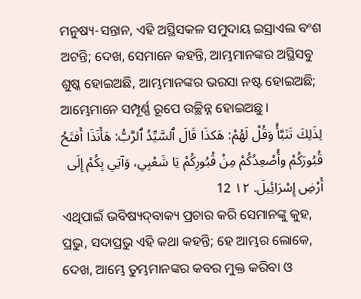ମନୁଷ୍ୟ-ସନ୍ତାନ, ଏହି ଅସ୍ଥିସକଳ ସମୁଦାୟ ଇସ୍ରାଏଲ ବଂଶ ଅଟନ୍ତି; ଦେଖ, ସେମାନେ କହନ୍ତି, ଆମ୍ଭମାନଙ୍କର ଅସ୍ଥିସବୁ ଶୁଷ୍କ ହୋଇଅଛି, ଆମ୍ଭମାନଙ୍କର ଭରସା ନଷ୍ଟ ହୋଇଅଛି; ଆମ୍ଭେମାନେ ସମ୍ପୂର୍ଣ୍ଣ ରୂପେ ଉଚ୍ଛିନ୍ନ ହୋଇଅଛୁ।
لِذَلِكَ تَنَبَّأْ وَقُلْ لَهُمْ: هَكذَا قَالَ ٱلسَّيِّدُ ٱلرَّبُّ: هَأَنَذَا أَفتَحُ قُبُورَكُمْ وأُصْعِدُكُمْ مِنْ قُبُورِكُمْ يَا شَعْبِي، وَآتِي بِكُمْ إِلَى أَرْضِ إِسْرَائِيلَ. ١٢ 12
ଏଥିପାଇଁ ଭବିଷ୍ୟଦ୍‍ବାକ୍ୟ ପ୍ରଚାର କରି ସେମାନଙ୍କୁ କୁହ, ପ୍ରଭୁ, ସଦାପ୍ରଭୁ ଏହି କଥା କହନ୍ତି; ହେ ଆମ୍ଭର ଲୋକେ, ଦେଖ, ଆମ୍ଭେ ତୁମ୍ଭମାନଙ୍କର କବର ମୁକ୍ତ କରିବା ଓ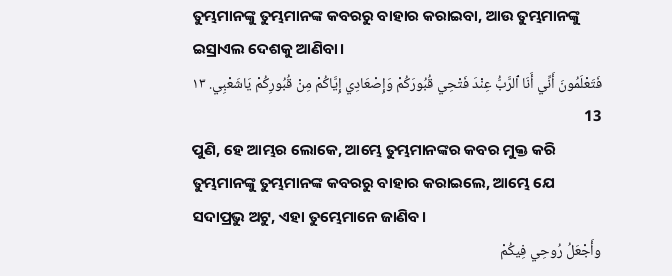ତୁମ୍ଭମାନଙ୍କୁ ତୁମ୍ଭମାନଙ୍କ କବରରୁ ବାହାର କରାଇବା, ଆଉ ତୁମ୍ଭମାନଙ୍କୁ ଇସ୍ରାଏଲ ଦେଶକୁ ଆଣିବା।
فَتَعْلَمُونَ أَنِّي أَنَا ٱلرَّبُّ عِنْدَ فَتْحِي قُبُورَكُمْ وَإِصْعَادِي إِيَّاكُمْ مِنْ قُبُورِكُمْ يَاشَعْبِي. ١٣ 13
ପୁଣି, ହେ ଆମ୍ଭର ଲୋକେ, ଆମ୍ଭେ ତୁମ୍ଭମାନଙ୍କର କବର ମୁକ୍ତ କରି ତୁମ୍ଭମାନଙ୍କୁ ତୁମ୍ଭମାନଙ୍କ କବରରୁ ବାହାର କରାଇଲେ, ଆମ୍ଭେ ଯେ ସଦାପ୍ରଭୁ ଅଟୁ, ଏହା ତୁମ୍ଭେମାନେ ଜାଣିବ।
وأَجْعَلُ رُوحِي فِيكُمْ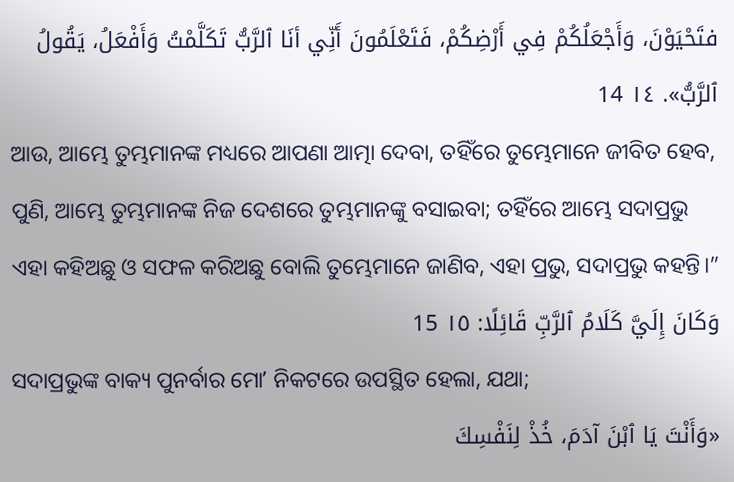فتَحْيَوْنَ، وَأَجْعَلُكُمْ فِي أَرْضِكُمْ، فَتَعْلَمُونَ أَنِّي أنَا ٱلرَّبُّ تَكَلَّمْتُ وَأَفْعَلُ، يَقُولُ ٱلرَّبُّ». ١٤ 14
ଆଉ, ଆମ୍ଭେ ତୁମ୍ଭମାନଙ୍କ ମଧ୍ୟରେ ଆପଣା ଆତ୍ମା ଦେବା, ତହିଁରେ ତୁମ୍ଭେମାନେ ଜୀବିତ ହେବ, ପୁଣି, ଆମ୍ଭେ ତୁମ୍ଭମାନଙ୍କ ନିଜ ଦେଶରେ ତୁମ୍ଭମାନଙ୍କୁ ବସାଇବା; ତହିଁରେ ଆମ୍ଭେ ସଦାପ୍ରଭୁ ଏହା କହିଅଛୁ ଓ ସଫଳ କରିଅଛୁ ବୋଲି ତୁମ୍ଭେମାନେ ଜାଣିବ, ଏହା ପ୍ରଭୁ, ସଦାପ୍ରଭୁ କହନ୍ତି।”
وَكَانَ إِلَيَّ كَلَامُ ٱلرَّبِّ قَائِلًا: ١٥ 15
ସଦାପ୍ରଭୁଙ୍କ ବାକ୍ୟ ପୁନର୍ବାର ମୋʼ ନିକଟରେ ଉପସ୍ଥିତ ହେଲା, ଯଥା;
«وَأَنْتَ يَا ٱبْنَ آدَمَ، خُذْ لِنَفْسِكَ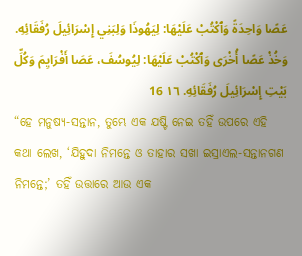عَصًا وَاحِدَةً وَٱكْتُبْ عَلَيْهَا: لِيَهُوذَا وَلِبَنِي إِسْرَائِيلَ رُفَقَائِهِ. وَخُذْ عَصًا أُخْرَى وَٱكْتُبْ عَلَيْهَا: لِيُوسُفَ، عَصَا أَفْرَايِمَ وَكُلِّ بَيْتِ إِسْرَائِيلَ رُفَقَائِهِ. ١٦ 16
“ହେ ମନୁଷ୍ୟ-ସନ୍ତାନ, ତୁମ୍ଭେ ଏକ ଯଷ୍ଟି ନେଇ ତହିଁ ଉପରେ ଏହି କଥା ଲେଖ, ‘ଯିହୁଦା ନିମନ୍ତେ ଓ ତାହାର ସଖା ଇସ୍ରାଏଲ-ସନ୍ତାନଗଣ ନିମନ୍ତେ;’ ତହିଁ ଉତ୍ତାରେ ଆଉ ଏକ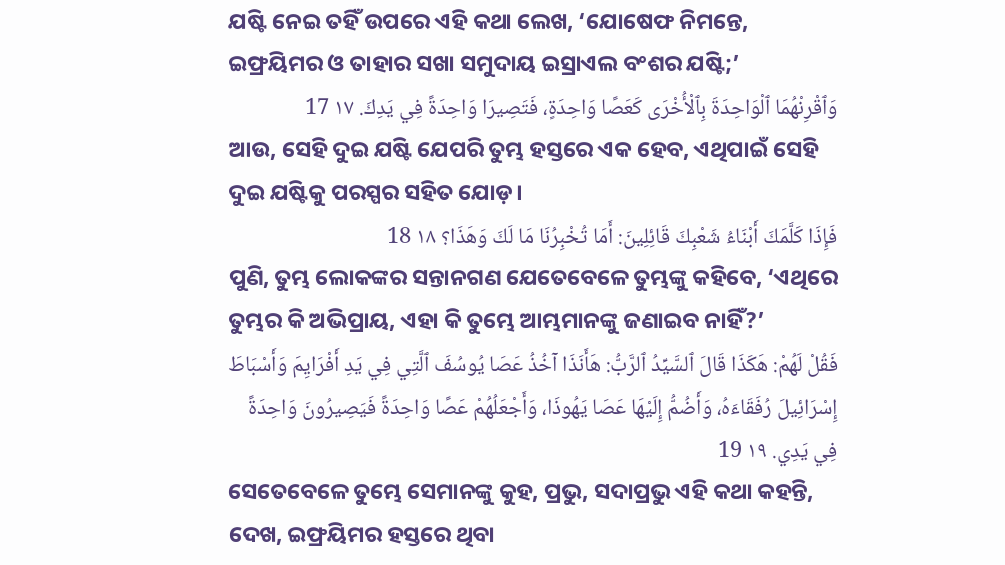ଯଷ୍ଟି ନେଇ ତହିଁ ଉପରେ ଏହି କଥା ଲେଖ, ‘ଯୋଷେଫ ନିମନ୍ତେ, ଇଫ୍ରୟିମର ଓ ତାହାର ସଖା ସମୁଦାୟ ଇସ୍ରାଏଲ ବଂଶର ଯଷ୍ଟି;’
وَٱقْرِنْهُمَا ٱلْوَاحِدَةَ بِٱلْأُخْرَى كَعَصًا وَاحِدَةٍ، فَتَصِيرَا وَاحِدَةً فِي يَدِكَ. ١٧ 17
ଆଉ, ସେହି ଦୁଇ ଯଷ୍ଟି ଯେପରି ତୁମ୍ଭ ହସ୍ତରେ ଏକ ହେବ, ଏଥିପାଇଁ ସେହି ଦୁଇ ଯଷ୍ଟିକୁ ପରସ୍ପର ସହିତ ଯୋଡ଼।
فَإِذَا كَلَّمَكَ أَبْنَاءُ شَعْبِكَ قَائِلِينَ: أَمَا تُخْبِرُنَا مَا لَكَ وَهَذَا؟ ١٨ 18
ପୁଣି, ତୁମ୍ଭ ଲୋକଙ୍କର ସନ୍ତାନଗଣ ଯେତେବେଳେ ତୁମ୍ଭଙ୍କୁ କହିବେ, ‘ଏଥିରେ ତୁମ୍ଭର କି ଅଭିପ୍ରାୟ, ଏହା କି ତୁମ୍ଭେ ଆମ୍ଭମାନଙ୍କୁ ଜଣାଇବ ନାହିଁ?’
فَقُلْ لَهُمْ: هَكَذَا قَالَ ٱلسَّيِّدُ ٱلرَّبُّ: هَأَنَذَا آخُذُ عَصَا يُوسُفَ ٱلَّتِي فِي يَدِ أَفْرَايِمَ وَأَسْبَاطَ إِسْرَائِيلَ رُفَقَاءَهُ، وَأَضُمُّ إِلَيْهَا عَصَا يَهُوذَا، وَأَجْعَلُهُمْ عَصًا وَاحِدَةً فَيَصِيرُونَ وَاحِدَةً فِي يَدِي. ١٩ 19
ସେତେବେଳେ ତୁମ୍ଭେ ସେମାନଙ୍କୁ କୁହ, ପ୍ରଭୁ, ସଦାପ୍ରଭୁ ଏହି କଥା କହନ୍ତି, ଦେଖ, ଇଫ୍ରୟିମର ହସ୍ତରେ ଥିବା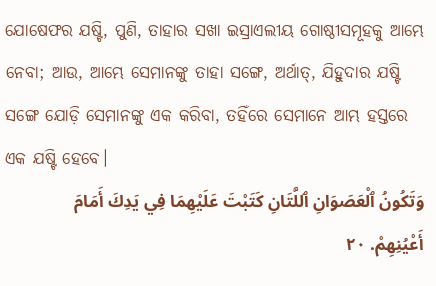ଯୋଷେଫର ଯଷ୍ଟି, ପୁଣି, ତାହାର ସଖା ଇସ୍ରାଏଲୀୟ ଗୋଷ୍ଠୀସମୂହକୁ ଆମ୍ଭେ ନେବା; ଆଉ, ଆମ୍ଭେ ସେମାନଙ୍କୁ ତାହା ସଙ୍ଗେ, ଅର୍ଥାତ୍‍, ଯିହୁଦାର ଯଷ୍ଟି ସଙ୍ଗେ ଯୋଡ଼ି ସେମାନଙ୍କୁ ଏକ କରିବା, ତହିଁରେ ସେମାନେ ଆମ୍ଭ ହସ୍ତରେ ଏକ ଯଷ୍ଟି ହେବେ।
وَتَكُونُ ٱلْعَصَوَانِ ٱللَّتَانِ كَتَبْتَ عَلَيْهِمَا فِي يَدِكَ أَمَامَ أَعْيُنِهِمْ. ٢٠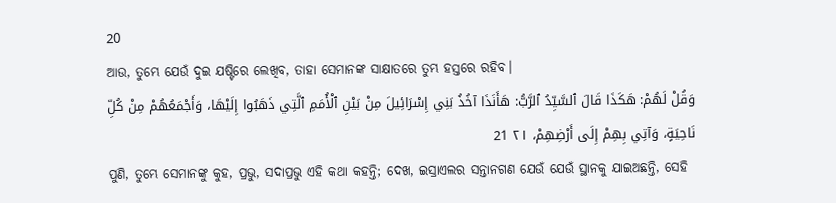20
ଆଉ, ତୁମ୍ଭେ ଯେଉଁ ଦୁଇ ଯଷ୍ଟିରେ ଲେଖିବ, ତାହା ସେମାନଙ୍କ ସାକ୍ଷାତରେ ତୁମ୍ଭ ହସ୍ତରେ ରହିବ।
وَقُلْ لَهُمْ: هَكَذَا قَالَ ٱلسَّيِّدُ ٱلرَّبُّ: هَأَنَذَا آخُذُ بَنِي إِسْرَائِيلَ مِنْ بَيْنِ ٱلْأُمَمِ ٱلَّتِي ذَهَبُوا إِلَيْهَا، وَأَجْمَعُهُمْ مِنْ كُلِّ نَاحِيَةٍ، وَآتِي بِهِمْ إِلَى أَرْضِهِمْ، ٢١ 21
ପୁଣି, ତୁମ୍ଭେ ସେମାନଙ୍କୁ କୁହ, ପ୍ରଭୁ, ସଦାପ୍ରଭୁ ଏହି କଥା କହନ୍ତି; ଦେଖ, ଇସ୍ରାଏଲର ସନ୍ତାନଗଣ ଯେଉଁ ଯେଉଁ ସ୍ଥାନକୁ ଯାଇଅଛନ୍ତି, ସେହି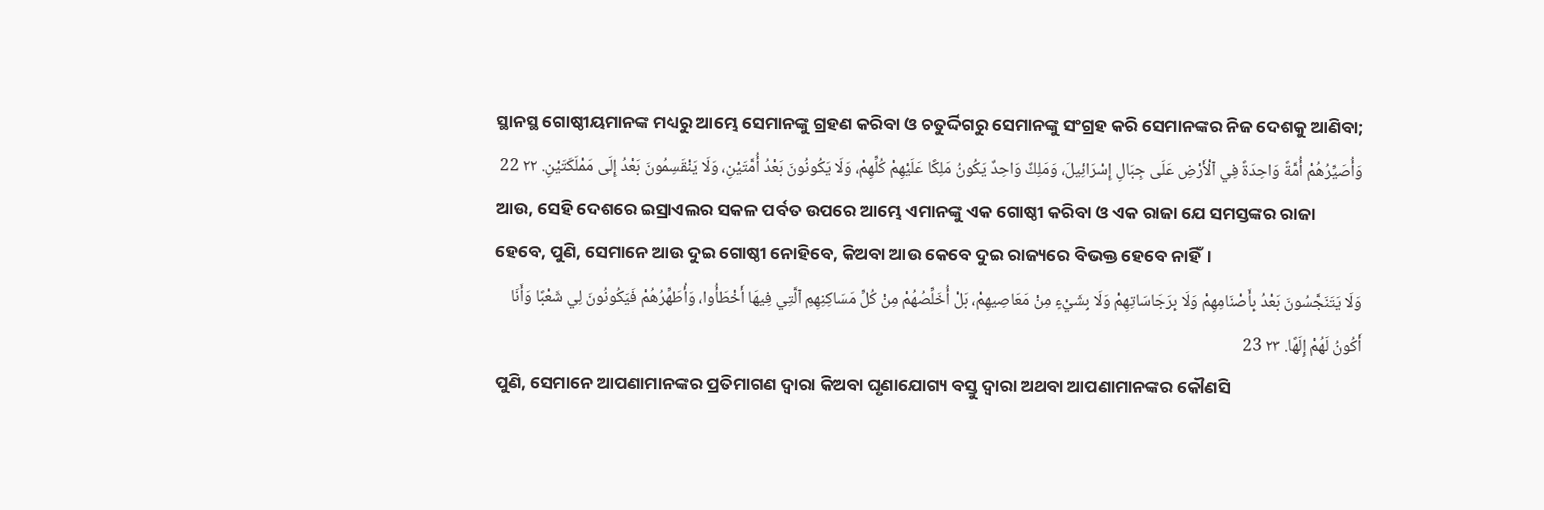ସ୍ଥାନସ୍ଥ ଗୋଷ୍ଠୀୟମାନଙ୍କ ମଧ୍ୟରୁ ଆମ୍ଭେ ସେମାନଙ୍କୁ ଗ୍ରହଣ କରିବା ଓ ଚତୁର୍ଦ୍ଦିଗରୁ ସେମାନଙ୍କୁ ସଂଗ୍ରହ କରି ସେମାନଙ୍କର ନିଜ ଦେଶକୁ ଆଣିବା;
وَأُصَيِّرُهُمْ أُمَّةً وَاحِدَةً فِي ٱلْأَرْضِ عَلَى جِبَالِ إِسْرَائِيلَ، وَمَلِكٌ وَاحِدٌ يَكُونُ مَلِكًا عَلَيْهِمْ كُلِّهِمْ، وَلَا يَكُونُونَ بَعْدُ أُمَّتَيْنِ، وَلَا يَنْقَسِمُونَ بَعْدُ إِلَى مَمْلَكَتَيْنِ. ٢٢ 22
ଆଉ, ସେହି ଦେଶରେ ଇସ୍ରାଏଲର ସକଳ ପର୍ବତ ଉପରେ ଆମ୍ଭେ ଏମାନଙ୍କୁ ଏକ ଗୋଷ୍ଠୀ କରିବା ଓ ଏକ ରାଜା ଯେ ସମସ୍ତଙ୍କର ରାଜା ହେବେ, ପୁଣି, ସେମାନେ ଆଉ ଦୁଇ ଗୋଷ୍ଠୀ ନୋହିବେ, କିଅବା ଆଉ କେବେ ଦୁଇ ରାଜ୍ୟରେ ବିଭକ୍ତ ହେବେ ନାହିଁ।
وَلَا يَتَنَجَّسُونَ بَعْدُ بِأَصْنَامِهِمْ وَلَا بِرَجَاسَاتِهِمْ وَلَا بِشَيْءٍ مِنْ مَعَاصِيهِمْ، بَلْ أُخَلِّصُهُمْ مِنْ كُلِّ مَسَاكِنِهِمِ ٱلَّتِي فِيهَا أَخْطَأُوا، وَأُطَهِّرُهُمْ فَيَكُونُونَ لِي شَعْبًا وَأَنَا أَكُونُ لَهُمْ إِلَهًا. ٢٣ 23
ପୁଣି, ସେମାନେ ଆପଣାମାନଙ୍କର ପ୍ରତିମାଗଣ ଦ୍ୱାରା କିଅବା ଘୃଣାଯୋଗ୍ୟ ବସ୍ତୁ ଦ୍ୱାରା ଅଥବା ଆପଣାମାନଙ୍କର କୌଣସି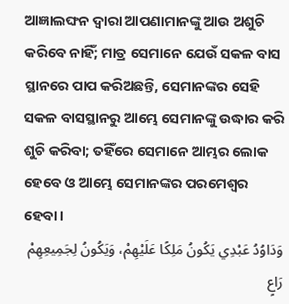ଆଜ୍ଞାଲଙ୍ଘନ ଦ୍ୱାରା ଆପଣାମାନଙ୍କୁ ଆଉ ଅଶୁଚି କରିବେ ନାହିଁ; ମାତ୍ର ସେମାନେ ଯେଉଁ ସକଳ ବାସ ସ୍ଥାନରେ ପାପ କରିଅଛନ୍ତି, ସେମାନଙ୍କର ସେହି ସକଳ ବାସସ୍ଥାନରୁ ଆମ୍ଭେ ସେମାନଙ୍କୁ ଉଦ୍ଧାର କରି ଶୁଚି କରିବା; ତହିଁରେ ସେମାନେ ଆମ୍ଭର ଲୋକ ହେବେ ଓ ଆମ୍ଭେ ସେମାନଙ୍କର ପରମେଶ୍ୱର ହେବା।
وَدَاوُدُ عَبْدِي يَكُونُ مَلِكًا عَلَيْهِمْ، وَيَكُونُ لِجَمِيعِهِمْ رَاعٍ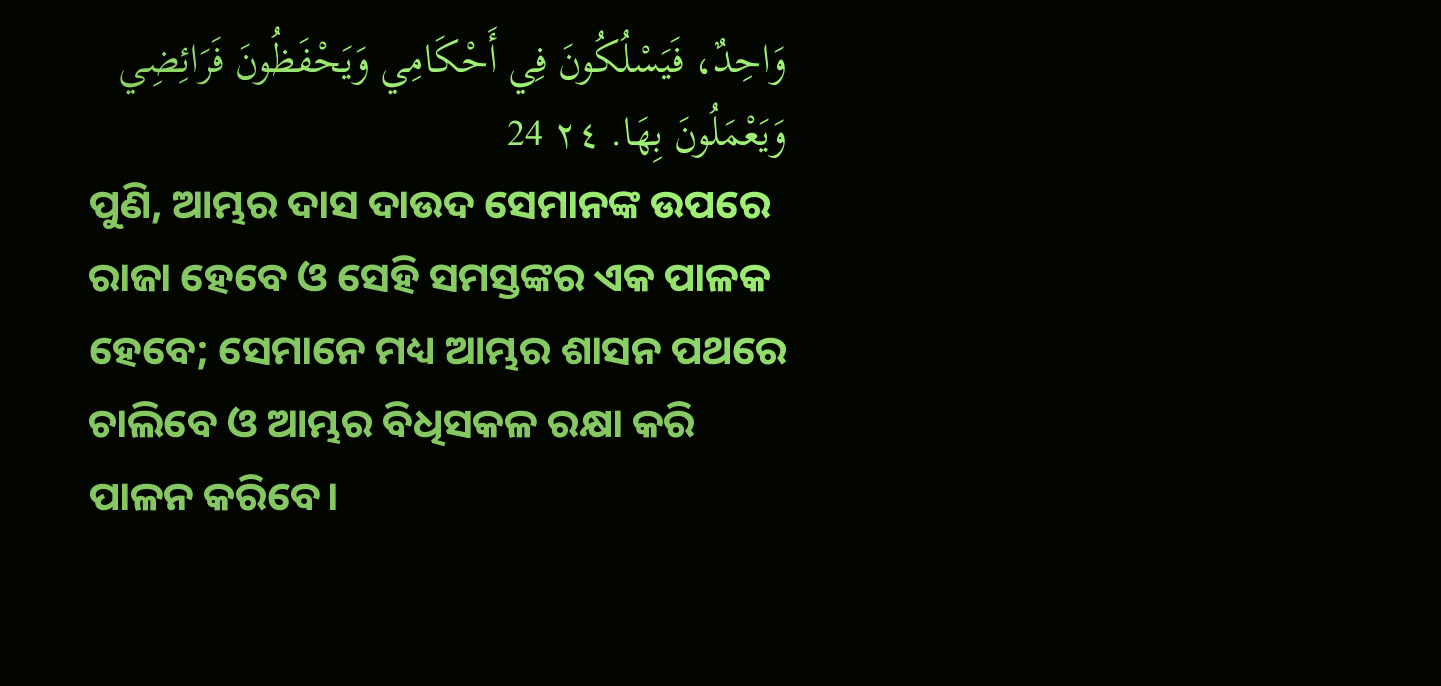وَاحِدٌ، فَيَسْلُكُونَ فِي أَحْكَامِي وَيَحْفَظُونَ فَرَائِضِي وَيَعْمَلُونَ بِهَا. ٢٤ 24
ପୁଣି, ଆମ୍ଭର ଦାସ ଦାଉଦ ସେମାନଙ୍କ ଉପରେ ରାଜା ହେବେ ଓ ସେହି ସମସ୍ତଙ୍କର ଏକ ପାଳକ ହେବେ; ସେମାନେ ମଧ୍ୟ ଆମ୍ଭର ଶାସନ ପଥରେ ଚାଲିବେ ଓ ଆମ୍ଭର ବିଧିସକଳ ରକ୍ଷା କରି ପାଳନ କରିବେ।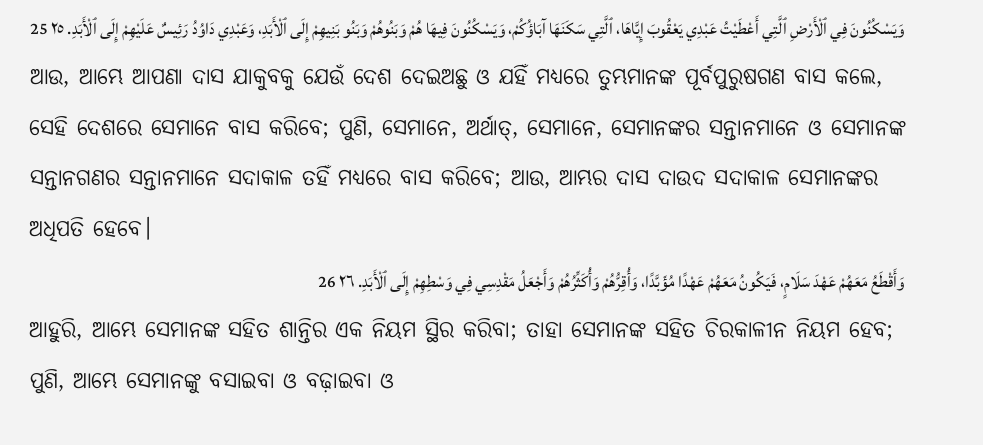وَيَسْكُنُونَ فِي ٱلْأَرْضِ ٱلَّتِي أَعْطَيْتُ عَبْدِي يَعْقُوبَ إِيَّاهَا، ٱلَّتِي سَكَنَهَا آبَاؤُكُمْ، وَيَسْكُنُونَ فِيهَا هُمْ وَبَنُوهُمْ وَبَنُو بَنِيهِمْ إِلَى ٱلْأَبَدِ، وَعَبْدِي دَاوُدُ رَئِيسٌ عَلَيْهِمْ إِلَى ٱلْأَبَدِ. ٢٥ 25
ଆଉ, ଆମ୍ଭେ ଆପଣା ଦାସ ଯାକୁବକୁ ଯେଉଁ ଦେଶ ଦେଇଅଛୁ ଓ ଯହିଁ ମଧ୍ୟରେ ତୁମ୍ଭମାନଙ୍କ ପୂର୍ବପୁରୁଷଗଣ ବାସ କଲେ, ସେହି ଦେଶରେ ସେମାନେ ବାସ କରିବେ; ପୁଣି, ସେମାନେ, ଅର୍ଥାତ୍‍, ସେମାନେ, ସେମାନଙ୍କର ସନ୍ତାନମାନେ ଓ ସେମାନଙ୍କ ସନ୍ତାନଗଣର ସନ୍ତାନମାନେ ସଦାକାଳ ତହିଁ ମଧ୍ୟରେ ବାସ କରିବେ; ଆଉ, ଆମ୍ଭର ଦାସ ଦାଉଦ ସଦାକାଳ ସେମାନଙ୍କର ଅଧିପତି ହେବେ।
وَأَقْطَعُ مَعَهُمْ عَهْدَ سَلَامٍ، فَيَكُونُ مَعَهُمْ عَهْدًا مُؤَبَّدًا، وَأُقِرُّهُمْ وَأُكَثِّرُهُمْ وَأَجْعَلُ مَقْدِسِي فِي وَسْطِهِمْ إِلَى ٱلْأَبَدِ. ٢٦ 26
ଆହୁରି, ଆମ୍ଭେ ସେମାନଙ୍କ ସହିତ ଶାନ୍ତିର ଏକ ନିୟମ ସ୍ଥିର କରିବା; ତାହା ସେମାନଙ୍କ ସହିତ ଚିରକାଳୀନ ନିୟମ ହେବ; ପୁଣି, ଆମ୍ଭେ ସେମାନଙ୍କୁ ବସାଇବା ଓ ବଢ଼ାଇବା ଓ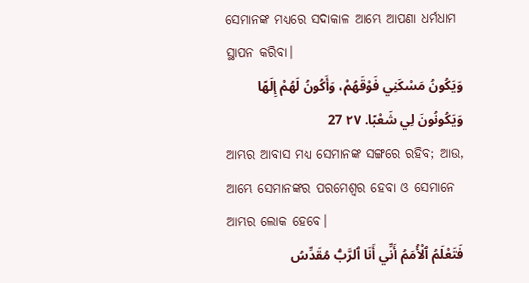ସେମାନଙ୍କ ମଧ୍ୟରେ ସଦାକାଳ ଆମ୍ଭେ ଆପଣା ଧର୍ମଧାମ ସ୍ଥାପନ କରିବା।
وَيَكُونُ مَسْكَنِي فَوْقَهُمْ، وَأَكُونُ لَهُمْ إِلَهًا وَيَكُونُونَ لِي شَعْبًا. ٢٧ 27
ଆମ୍ଭର ଆବାସ ମଧ୍ୟ ସେମାନଙ୍କ ସଙ୍ଗରେ ରହିବ; ଆଉ, ଆମ୍ଭେ ସେମାନଙ୍କର ପରମେଶ୍ୱର ହେବା ଓ ସେମାନେ ଆମ୍ଭର ଲୋକ ହେବେ।
فَتَعْلَمُ ٱلْأُمَمُ أَنِّي أَنَا ٱلرَّبُّ مُقَدِّسُ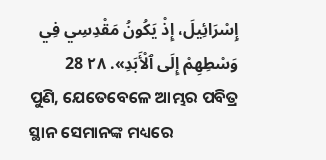إِسْرَائِيلَ، إِذْ يَكُونُ مَقْدِسِي فِي وَسْطِهِمْ إِلَى ٱلْأَبَدِ». ٢٨ 28
ପୁଣି, ଯେତେବେଳେ ଆମ୍ଭର ପବିତ୍ର ସ୍ଥାନ ସେମାନଙ୍କ ମଧ୍ୟରେ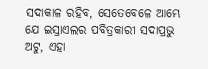ସଦାକାଳ ରହିବ, ସେତେବେଳେ ଆମ୍ଭେ ଯେ ଇସ୍ରାଏଲର ପବିତ୍ରକାରୀ ସଦାପ୍ରଭୁ ଅଟୁ, ଏହା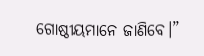ଗୋଷ୍ଠୀୟମାନେ ଜାଣିବେ।”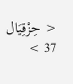< حِزْقِيَال 37 >